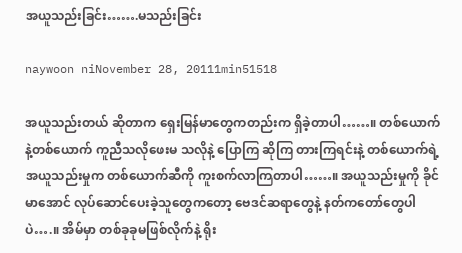အယူသည်းခြင်း…….မသည်းခြင်း

naywoon niNovember 28, 20111min51518

အယူသည်းတယ် ဆိုတာက ရှေးမြန်မာတွေကတည်းက ရှိခဲ့တာပါ……။ တစ်ယောက်နဲ့တစ်ယောက် ကူညီသလိုဖေးမ သလိုနဲ့ ပြောကြ ဆိုကြ တားကြရင်းနဲ့ တစ်ယောက်ရဲ့ အယူသည်းမှုက တစ်ယောက်ဆီကို ကူးစက်လာကြတာပါ……။ အယူသည်းမှုကို ခိုင်မာအောင် လုပ်ဆောင်ပေးခဲ့သူတွေကတော့ ဗေဒင်ဆရာတွေနဲ့ နတ်ကတော်တွေပါပဲ….။ အိမ်မှာ တစ်ခုခုမဖြစ်လိုက်နဲ့ ရိုး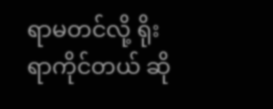ရာမတင်လို့ ရိုးရာကိုင်တယ် ဆို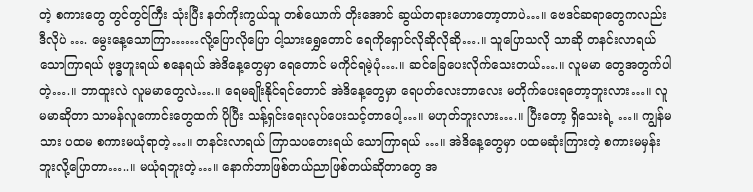တဲ့ စကားတွေ တွင်တွင်ကြီး သုံးပြီး နတ်ကိုးကွယ်သူ တစ်ယောက် တိုးအောင် ဆွယ်တရားဟောတော့တာပဲ…။ ဗေဒင်ဆရာတွေကလည်း ဒီလိုပဲ …. မွေးနေ့သောကြာ……လို့ပြောလိုပြော ငါ့သားရွှေတောင် ရေကိုရှောင်လိုဆိုလိုဆို….။ သူပြောသလို သာဆို တနင်းလာရယ် သောကြာရယ် ဗုဒ္ဓဟူးရယ် စနေရယ် အဲဒိနေ့တွေမှာ ရေတောင် မကိုင်ရမဲ့ပုံ….။ ဆင်ခြေပေးလိုက်သေးတယ်….။ လူမမာ တွေအတွက်ပါတဲ့….။ ဘာထူးလဲ လူမမာတွေလဲ….။ ရေမချိုးနိုင်ရင်တောင် အဲဒိနေ့တွေမှာ ရေပတ်လေးဘာလေး မတိုက်ပေးရတော့ဘူးလား…။ လူမမာဆိုတာ သာမန်လူကောင်းတွေထက် ပိုပြီး သန့်ရှင်းရေးလုပ်ပေးသင့်တာပေါ့…။ မဟုတ်ဘူးလား….။ ပြီးတော့ ရှိသေးရဲ့ …။ ကျွန်မသား ပထမ စကားမယုံရာတဲ့…။ တနင်းလာရယ် ကြာသပတေးရယ် သောကြာရယ် …။ အဲဒိနေ့တွေမှာ ပထမဆုံးကြားတဲ့ စကားမမှန်းဘူးလို့ပြောတာ…..။ မယုံရဘူးတဲ့…။ နောက်ဘာဖြစ်တယ်ညာဖြစ်တယ်ဆိုတာတွေ အ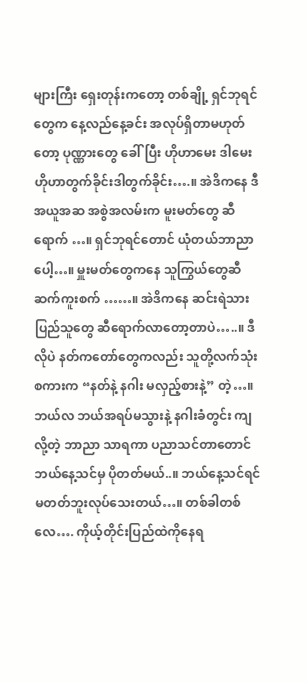များကြီး ရှေးတုန်းကတော့ တစ်ချို့ ရှင်ဘုရင်တွေက နေ့လည်နေ့ခင်း အလုပ်ရှိတာမဟုတ်တော့ ပုဏ္ဏားတွေ ခေါ်ပြီး ဟိုဟာမေး ဒါမေး ဟိုဟာတွက်ခိုင်းဒါတွက်ခိုင်း….။ အဲဒိကနေ ဒီအယူအဆ အစွဲအလမ်းက မူးမတ်တွေ ဆီရောက် …။ ရှင်ဘုရင်တောင် ယုံတယ်ဘာညာပေါ့…။ မှူးမတ်တွေကနေ သူကြွယ်တွေဆီ ဆက်ကူးစက် ……။ အဲဒိကနေ ဆင်းရဲသား ပြည်သူတွေ ဆီရောက်လာတော့တာပဲ…..။ ဒီလိုပဲ နတ်ကတော်တွေကလည်း သူတို့လက်သုံးစကားက “နတ်နဲ့ နဂါး မလှည့်စားနဲ့” တဲ့…။ ဘယ်လ ဘယ်အရပ်မသွားနဲ့ နဂါးခံတွင်း ကျလို့တဲ့ ဘာညာ သာရကာ ပညာသင်တာတောင် ဘယ်နေ့သင်မှ ပိုတတ်မယ်..။ ဘယ်နေ့သင်ရင်မတတ်ဘူးလုပ်သေးတယ်…။ တစ်ခါတစ်လေ…. ကိုယ့်တိုင်းပြည်ထဲကိုနေရ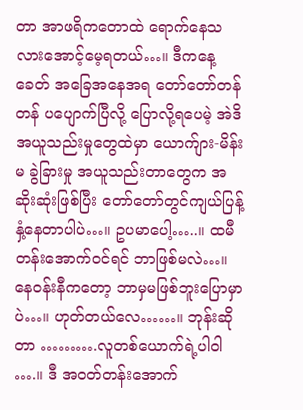တာ အာဖရိကတောထဲ ရောက်နေသလားအောင့်မေ့ရတယ်…။ ဒီကနေ့ ခေတ် အခြေအနေအရ တော်တော်တန်တန် ပပျောက်ပြီလို့ ပြောလို့ရပေမဲ့ အဲဒိအယူသည်းမှုတွေထဲမှာ ယောက်ျား-မိန်းမ ခွဲခြားမှု အယူသည်းတာတွေက အဆိုးဆုံးဖြစ်ပြီး တော်တော်တွင်ကျယ်ပြန့်နှံ့နေတာပါပဲ…။ ဥပမာပေါ့…..။ ထမီတန်းအောက်ဝင်ရင် ဘာဖြစ်မလဲ…။ နေဝန်းနီကတော့ ဘာမှမဖြစ်ဘူးပြောမှာပဲ…။ ဟုတ်တယ်လေ……။ ဘုန်းဆိုတာ ……….လူတစ်ယောက်ရဲ့ပါဝါ ….။ ဒီ အဝတ်တန်းအောက်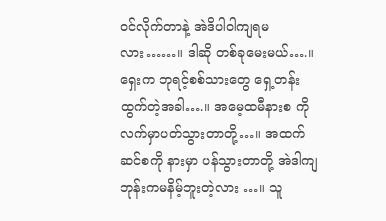ဝင်လိုက်တာနဲ့ အဲဒိပါဝါကျရမလား……။ ဒါဆို တစ်ခုမေးမယ်….။ ရှေးက ဘုရင့်စစ်သားတွေ ရှေ့တန်းထွက်တဲ့အခါ….။ အမေ့ထမီနားစ ကို လက်မှာပတ်သွားတာတို့…။ အထက်ဆင်စကို နားမှာ ပန်သွားတာတို့ အဲဒါကျ ဘုန်းကမနိမ့်ဘူးတဲ့လား …။ သူ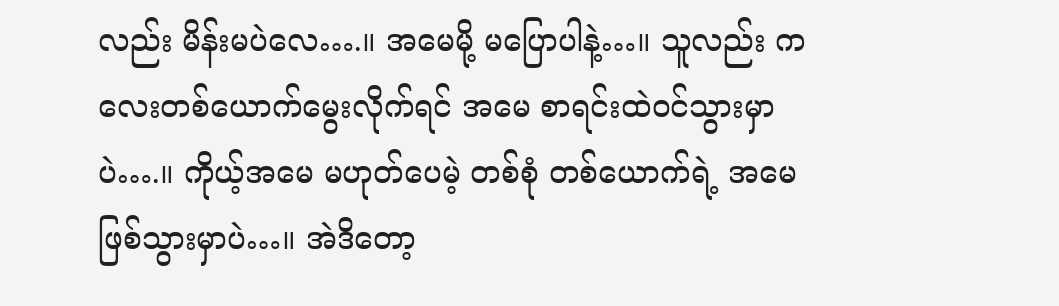လည်း မိန်းမပဲလေ….။ အမေမို့ မပြောပါနဲ့…။ သူလည်း ကလေးတစ်ယောက်မွေးလိုက်ရင် အမေ စာရင်းထဲဝင်သွားမှာပဲ….။ ကိုယ့်အမေ မဟုတ်ပေမဲ့ တစ်စုံ တစ်ယောက်ရဲ့ အမေ ဖြစ်သွားမှာပဲ…။ အဲဒိတော့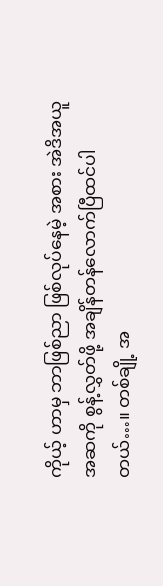ကိုယ့် ဟာမှ ဘာဖြစ်ညာ ဖြစ်လုပ်နေမဲ့ အစား အဲဒိအယူအဆကို စွန့်လွှတ်ဖို့ အချိန်တန်လောက်ပြီထင်ပါတယ်…။ တစ်ချို့ အ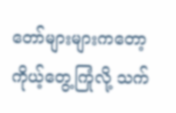တော်များများကတော့ ကိုယ့်တွေ့ကြုံလို့ သက်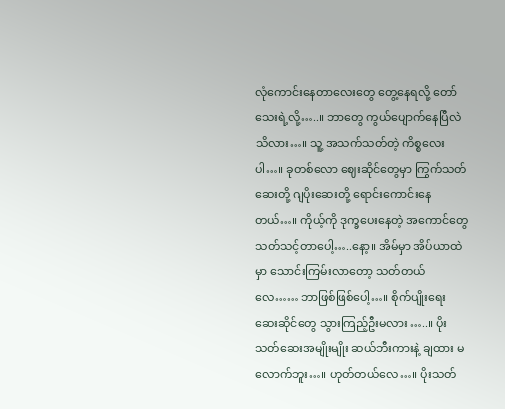လုံကောင်းနေတာလေးတွေ တွေ့နေရလို့ တော်သေးရဲ့လို့…..။ ဘာတွေ ကွယ်ပျောက်နေပြီလဲသိလား…။ သူ့ အသက်သတ်တဲ့ ကိစ္စလေးပါ…။ ခုတစ်လော ဈေးဆိုင်တွေမှာ ကြွက်သတ်ဆေးတို့ ဂျပိုးဆေးတို့ ရောင်းကောင်းနေတယ်…။ ကိုယ့်ကို ဒုက္ခပေးနေတဲ့ အကောင်တွေ သတ်သင့်တာပေါ့…..နော့။ အိမ်မှာ အိပ်ယာထဲမှာ သောင်းကြမ်းလာတော့ သတ်တယ်လေ…… ဘာဖြစ်ဖြစ်ပေါ့…။ စိုက်ပျိုးရေးဆေးဆိုင်တွေ သွားကြည့်ဦးမလား …..။ ပိုးသတ်ဆေးအမျိုးမျိုး ဆယ်ဘီးကားနဲ့ ချထား မလောက်ဘူး…။ ဟုတ်တယ်လေ…။ ပိုးသတ်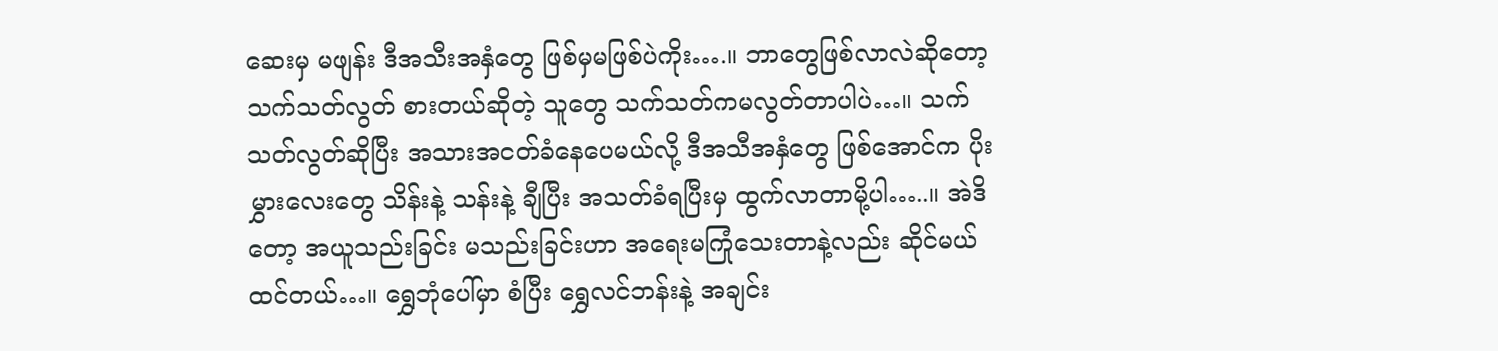ဆေးမှ မဖျန်း ဒီအသီးအနှံတွေ ဖြစ်မှမဖြစ်ပဲကိုး….။ ဘာတွေဖြစ်လာလဲဆိုတော့ သက်သတ်လွတ် စားတယ်ဆိုတဲ့ သူတွေ သက်သတ်ကမလွတ်တာပါပဲ…။ သက်သတ်လွတ်ဆိုပြီး အသားအငတ်ခံနေပေမယ်လို့ ဒီအသီအနှံတွေ ဖြစ်အောင်က ပိုးမွှားလေးတွေ သိန်းနဲ့ သန်းနဲ့ ချီပြီး အသတ်ခံရပြီးမှ ထွက်လာတာမို့ပါ…..။ အဲဒိတော့ အယူသည်းခြင်း မသည်းခြင်းဟာ အရေးမကြုံသေးတာနဲ့လည်း ဆိုင်မယ်ထင်တယ်…။ ရွှေဘုံပေါ်မှာ စံပြီး ရွှေလင်ဘန်းနဲ့ အချင်း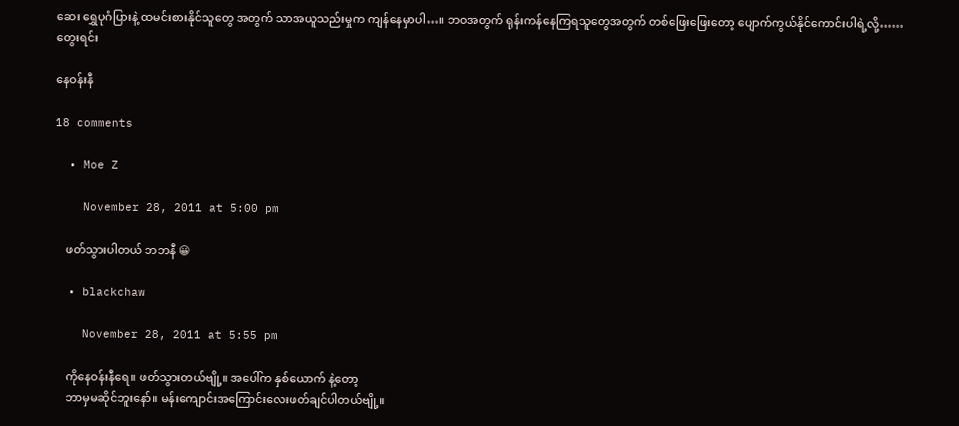ဆေး ရွှေပုဂံပြားနဲ့ ထမင်းစားနိုင်သူတွေ အတွက် သာအယူသည်းမှုက ကျန်နေမှာပါ…။ ဘဝအတွက် ရုန်းကန်နေကြရသူတွေအတွက် တစ်ဖြေးဖြေးတော့ ပျောက်ကွယ်နိုင်ကောင်းပါရဲ့လို့……တွေးရင်း

နေဝန်းနီ

18 comments

  • Moe Z

    November 28, 2011 at 5:00 pm

    ဖတ်သွားပါတယ် ဘဘနီ 😀

  • blackchaw

    November 28, 2011 at 5:55 pm

    ကိုနေဝန်းနီရေ။ ဖတ်သွားတယ်ဗျို့။ အပေါ်က နှစ်ယောက် နဲ့တော့
    ဘာမှမဆိုင်ဘူးနော်။ မန်းကျောင်းအကြောင်းလေးဖတ်ချင်ပါတယ်ဗျို့။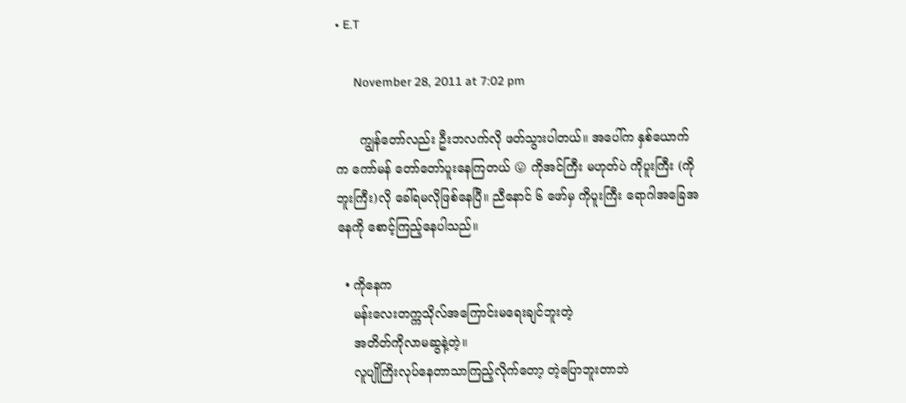• E.T

      November 28, 2011 at 7:02 pm

      ကျွန်တော်လည်း ဦးဘလက်လို ဖတ်သွားပါတယ်။ အပေါ်က နှစ်ယောက်က ကော်မန် တော်တော်ပူးနေကြတယ် 😛 ကိုအင်ကြီး မဟုတ်ပဲ ကိုပူးကြီး (ကိုဘူးကြီး)လို ခေါ်ရမလိုဖြစ်နေပြီ။ ညီနောင် ၆ ဖော်မှ ကိုပူးကြီး ရောဂါအခြေအနေကို စောင့်ကြည့်နေပါသည်။

  • ကိုနေက
    မန်းလေးတက္ကသိုလ်အကြောင်းမရေးချင်ဘူးတဲ့
    အတိတ်ကိုလာမဆွနဲ့တဲ့။
    လူပျိုကြိးလုပ်နေတာသာကြည့်လိုက်တော့ တဲ့ပြောဘူးတာဘဲ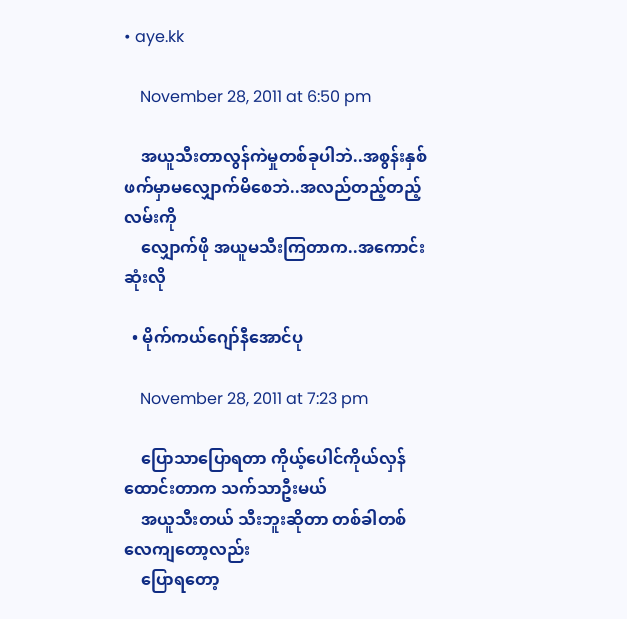• aye.kk

    November 28, 2011 at 6:50 pm

    အယူသီးတာလွန်ကဲမှုတစ်ခုပါဘဲ..အစွန်းနှစ်ဖက်မှာမလျှောက်မိစေဘဲ..အလည်တည့်တည့်လမ်းကို
    လျှောက်ဖို အယူမသီးကြတာက..အကောင်းဆုံးလို

  • မိုက်ကယ်ဂျော်နီအောင်ပု

    November 28, 2011 at 7:23 pm

    ပြောသာပြောရတာ ကိုယ့်ပေါင်ကိုယ်လှန်ထောင်းတာက သက်သာဦးမယ်
    အယူသီးတယ် သီးဘူးဆိုတာ တစ်ခါတစ်လေကျတော့လည်း
    ပြောရတော့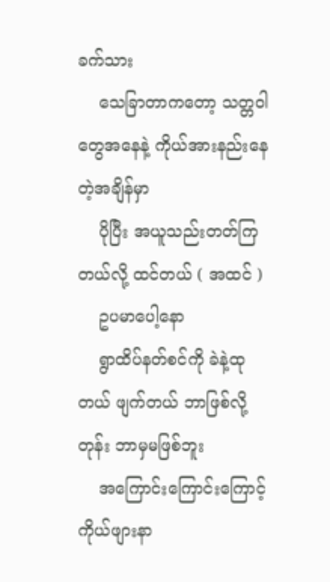ခက်သား
    သေခြာတာကတော့ သတ္တဝါတွေအနေနဲ့ ကိုယ်အားနည်းနေတဲ့အချိန်မှာ
    ပိုပြီး အယူသည်းတတ်ကြတယ်လို့ ထင်တယ် ( အထင် )
    ဥပမာပေါ့နော
    ရွာထိပ်နတ်စင်ကို ခဲနဲ့ထုတယ် ဖျက်တယ် ဘာဖြစ်လို့တုန်း ဘာမှမဖြစ်ဘူး
    အကြောင်းကြောင်းကြောင့် ကိုယ်ဖျားနာ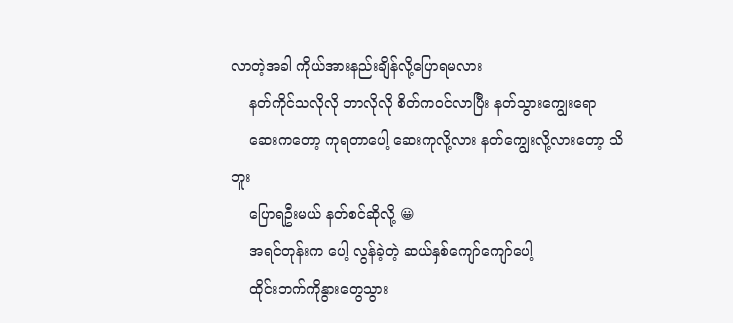လာတဲ့အခါ ကိုယ်အားနည်းချိန်လို့ပြောရမလား
    နတ်ကိုင်သလိုလို ဘာလိုလို စိတ်ကဝင်လာပြီး နတ်သွားကျွေးရော
    ဆေးကတော့ ကုရတာပေါ့ ဆေးကုလို့လား နတ်ကျွေးလို့လားတော့ သိဘူး
    ပြောရဦးမယ် နတ်စင်ဆိုလို့ 😀
    အရင်တုန်းက ပေါ့ လွန်ခဲ့တဲ့ ဆယ်နှစ်ကျော်ကျော်ပေါ့
    ထိုင်းဘက်ကိုနွားတွေသွား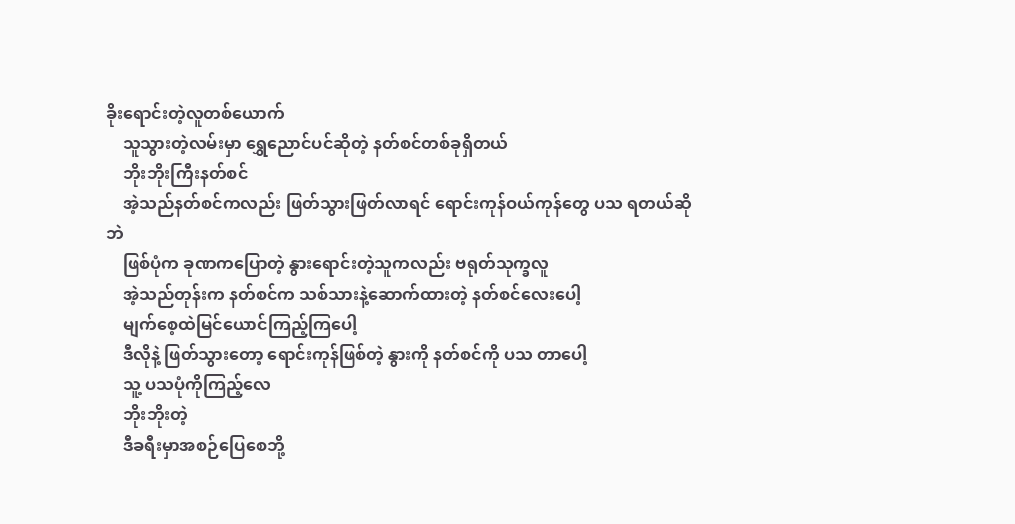ခိုးရောင်းတဲ့လူတစ်ယောက်
    သူသွားတဲ့လမ်းမှာ ရွှေညောင်ပင်ဆိုတဲ့ နတ်စင်တစ်ခုရှိတယ်
    ဘိုးဘိုးကြီးနတ်စင်
    အဲ့သည်နတ်စင်ကလည်း ဖြတ်သွားဖြတ်လာရင် ရောင်းကုန်ဝယ်ကုန်တွေ ပသ ရတယ်ဆိုဘဲ
    ဖြစ်ပုံက ခုဏကပြောတဲ့ နွားရောင်းတဲ့သူကလည်း ဗရုတ်သုက္ခလူ
    အဲ့သည်တုန်းက နတ်စင်က သစ်သားနဲ့ဆောက်ထားတဲ့ နတ်စင်လေးပေါ့
    မျက်စေ့ထဲမြင်ယောင်ကြည့်ကြပေါ့
    ဒီလိုနဲ့ ဖြတ်သွားတော့ ရောင်းကုန်ဖြစ်တဲ့ နွားကို နတ်စင်ကို ပသ တာပေါ့
    သူ့ ပသပုံကိုကြည့်လေ
    ဘိုးဘိုးတဲ့
    ဒီခရီးမှာအစဉ်ပြေစေဘို့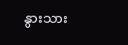နွားသား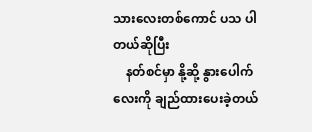သားလေးတစ်ကောင် ပသ ပါတယ်ဆိုပြီး
    နတ်စင်မှာ နို့ဆို့ နွားပေါက်လေးကို ချည်ထားပေးခဲ့တယ်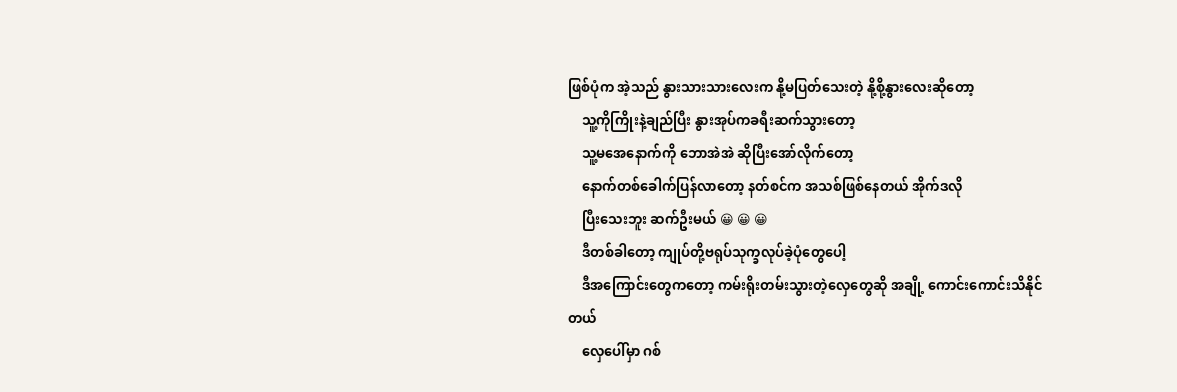ဖြစ်ပုံက အဲ့သည် နွားသားသားလေးက နို့မပြတ်သေးတဲ့ နို့စို့နွားလေးဆိုတော့
    သူ့ကိုကြိုးနဲ့ချည်ပြီး နွားအုပ်ကခရီးဆက်သွားတော့
    သူ့မအေနောက်ကို ဘောအဲအဲ ဆိုပြီးအော်လိုက်တော့
    နောက်တစ်ခေါက်ပြန်လာတော့ နတ်စင်က အသစ်ဖြစ်နေတယ် အိုက်ဒလို
    ပြီးသေးဘူး ဆက်ဦးမယ် 😀 😀 😀
    ဒီတစ်ခါတော့ ကျုပ်တို့ဗရုပ်သုက္ခလုပ်ခဲ့ပုံတွေပေါ့
    ဒီအကြောင်းတွေကတော့ ကမ်းရိုးတမ်းသွားတဲ့လှေတွေဆို အချို့ ကောင်းကောင်းသိနိုင်တယ်
    လှေပေါ်မှာ ဂစ်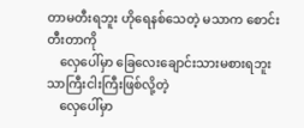တာမတီးရဘူး ဟိုရေနစ်သေတဲ့ မသာက စောင်းတီးတာကို
    လှေပေါ်မှာ ခြေလေးချောင်းသားမစားရဘူး သာကြီးငါးကြီးဖြစ်လို့တဲ့
    လှေပေါ်မှာ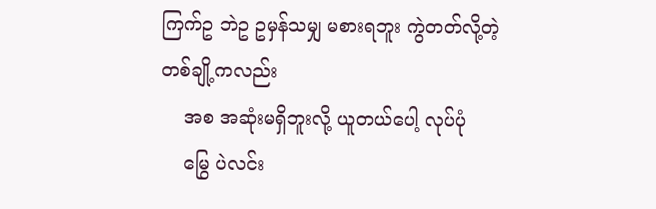ကြက်ဥ ဘဲဥ ဥမှန်သမျှ မစားရဘူး ကွဲတတ်လို့တဲ့ တစ်ချို့ကလည်း
    အစ အဆုံးမရှိဘူးလို့ ယူတယ်ပေါ့ လုပ်ပုံ
    မြွေ ပဲလင်း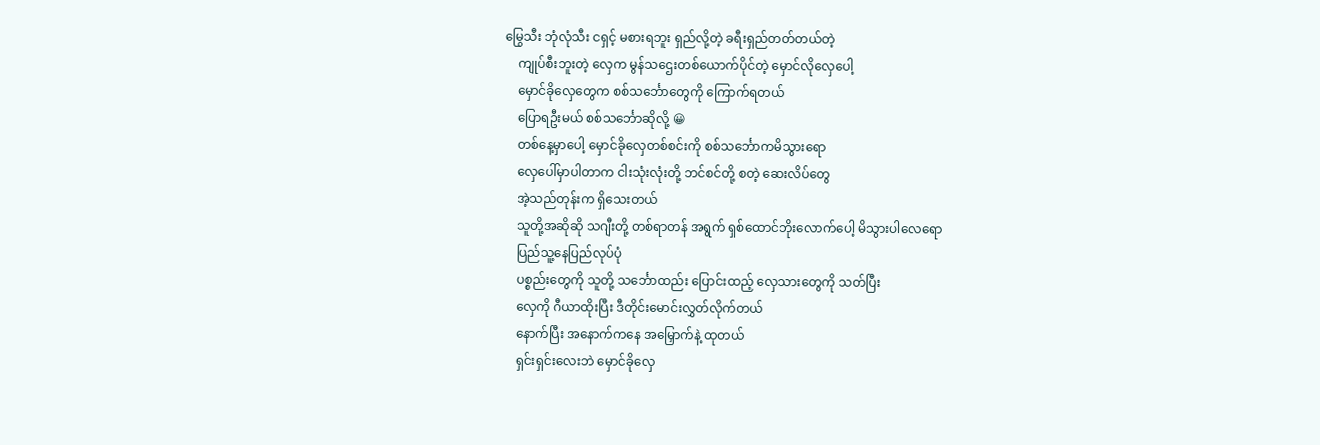မြွေသီး ဘုံလုံသီး ငရှင့် မစားရဘူး ရှည်လို့တဲ့ ခရီးရှည်တတ်တယ်တဲ့
    ကျုပ်စီးဘူးတဲ့ လှေက မွန်သဌေးတစ်ယောက်ပိုင်တဲ့ မှောင်လိုလှေပေါ့
    မှောင်ခိုလှေတွေက စစ်သင်္ဘောတွေကို ကြောက်ရတယ်
    ပြောရဦးမယ် စစ်သင်္ဘောဆိုလို့ 😀
    တစ်နေ့မှာပေါ့ မှောင်ခိုလှေတစ်စင်းကို စစ်သင်္ဘောကမိသွားရော
    လှေပေါ်မှာပါတာက ငါးသုံးလုံးတို့ ဘင်စင်တို့ စတဲ့ ဆေးလိပ်တွေ
    အဲ့သည်တုန်းက ရှိသေးတယ်
    သူတို့အဆိုဆို သဂျီးတို့ တစ်ရာတန် အရွက် ရှစ်ထောင်ဘိုးလောက်ပေါ့ မိသွားပါလေရော
    ပြည်သူ့နေပြည်လုပ်ပုံ
    ပစ္စည်းတွေကို သူတို့ သင်္ဘောထည်း ပြောင်းထည့် လှေသားတွေကို သတ်ပြီး
    လှေကို ဂီယာထိုးပြီး ဒီတိုင်းမောင်းလွှတ်လိုက်တယ်
    နောက်ပြီး အနောက်ကနေ အမြှောက်နဲ့ ထုတယ်
    ရှင်းရှင်းလေးဘဲ မှောင်ခိုလှေ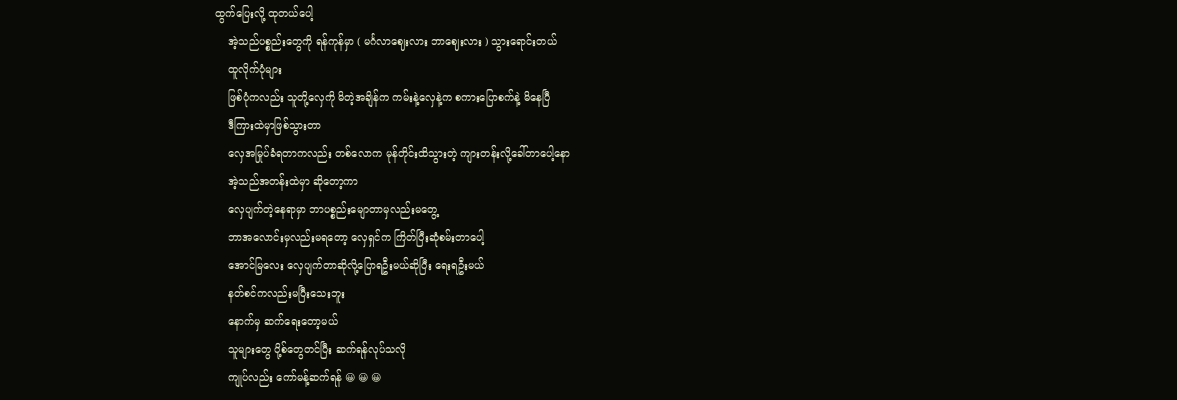ထွက်ပြေးလို့ ထုတယ်ပေါ့
    အဲ့သည်ပစ္စည်းတွေကို ရန်ကုန်မှာ ( မင်္ဂလာဈေးလား ဘာဈေးလား ) သွားရောင်းတယ်
    ထူလိုက်ပုံများ
    ဖြစ်ပုံကလည်း သူတို့လှေကို မိတဲ့အချိန်က ကမ်းနဲ့လှေနဲ့က စကားပြောစက်နဲ့ မိနေပြီ
    ဒီကြားထဲမှာဖြစ်သွားတာ
    လှေအမြုပ်ခံရတာကလည်း တစ်လောက မုန်တိုင်းထိသွားတဲ့ ကျားတန်းလို့ခေါ်တာပေါ့နော
    အဲ့သည်အတန်းထဲမှာ ဆိုတော့ကာ
    လှေပျက်တဲ့နေရာမှာ ဘာပစ္စည်းမျောတာမှလည်းမတွေ့
    ဘာအလောင်းမှလည်းမရတော့ လှေရှင်က ကြိတ်ပြီးဆုံစမ်းတာပေါ့
    အောင်မြလေး လှေပျက်တာဆိုလို့ပြောရဦးမယ်ဆိုပြီး ရေးရဦးမယ်
    နတ်စင်ကလည်းမပြီးသေးဘူး
    နောက်မှ ဆက်ရေးတော့မယ်
    သူများတွေ ပို့စ်တွေတင်ပြီး ဆက်ရန်လုပ်သလို
    ကျုပ်လည်း ကော်မန့်ဆက်ရန် 😀 😀 😀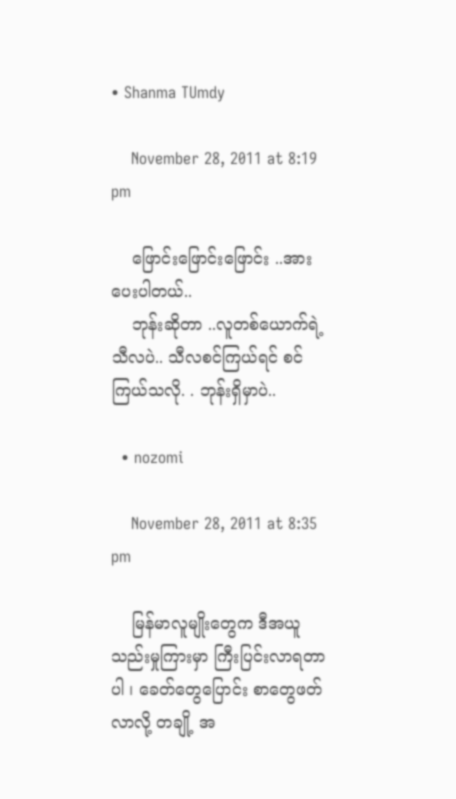• Shanma TUmdy

    November 28, 2011 at 8:19 pm

    ဖြောင်းဖြောင်းဖြောင်း ..အားပေးပါတယ်..
    ဘုန်းဆိုတာ ..လူတစ်ယောက်ရဲ့သီလပဲ.. သီလစင်ကြယ်ရင် စင်ကြယ်သလို. . ဘုန်းရှိမှာပဲ..

  • nozomi

    November 28, 2011 at 8:35 pm

    မြန်မာလူမျိုးတွေက ဒီအယူသည်းမှုကြားမှာ ကြီးပြင်းလာရတာပါ ၊ ခေတ်တွေပြောင်း စာတွေဖတ်လာလို့ တချို့ အ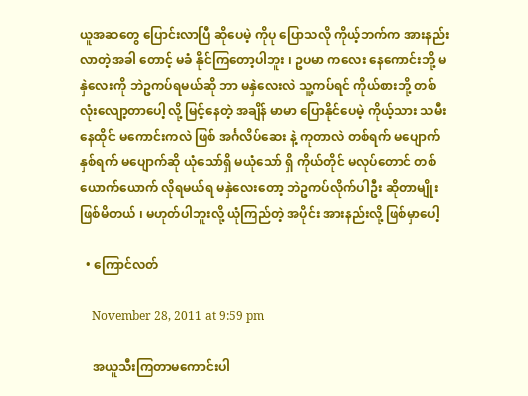ယူအဆတွေ ပြောင်းလာပြီ ဆိုပေမဲ့ ကိုပု ပြောသလို ကိုယ့်ဘက်က အားနည်းလာတဲ့အခါ တောင့် မခံ နိုင်ကြတော့ပါဘူး ၊ ဥပမာ ကလေး နေကောင်းဘို့ မနှဲလေးကို ဘဲဥကပ်ရမယ်ဆို ဘာ မနှဲလေးလဲ သူ့ကပ်ရင် ကိုယ်စားဘို့ တစ်လုံးလျော့တာပေါ့ လို့ မြင့်နေတဲ့ အချိန် မာမာ ပြောနိုင်ပေမဲ့ ကိုယ့်သား သမီး နေထိုင် မကောင်းကလဲ ဖြစ် အင်္ဂလိပ်ဆေး နဲ့ ကုတာလဲ တစ်ရက် မပျောက် နှစ်ရက် မပျောက်ဆို ယုံသော်ရှိ မယုံသော် ရှိ ကိုယ်တိုင် မလုပ်တောင် တစ်ယောက်ယောက် လိုရမယ်ရ မနှဲလေးတော့ ဘဲဥကပ်လိုက်ပါဦး ဆိုတာမျိုး ဖြစ်မိတယ် ၊ မဟုတ်ပါဘူးလို့ ယုံကြည်တဲ့ အပိုင်း အားနည်းလို့ ဖြစ်မှာပေါ့

  • ကြောင်လတ်

    November 28, 2011 at 9:59 pm

    အယူသီးကြတာမကောင်းပါ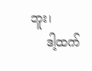ဘူး၊
    ဒါ့ထက်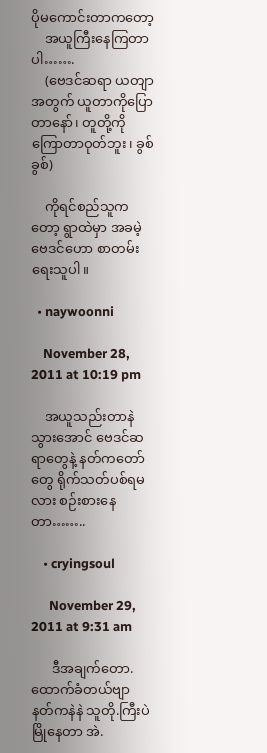ပိုမကောင်းတာကတော့
    အယူကြီးနေကြတာပါ…….
    (ဗေဒင်ဆရာ ယတျာအတွက် ယူတာကိုပြောတာနော်၊ တူတို့ကိုကြောတာဝုတ်ဘူး၊ ခွစ်ခွစ်)

    ကိုရင်စည်သူကတော့ ရွာထဲမှာ အခမဲ့ဗေဒင်ဟော စာတမ်းရေးသူပါ။

  • naywoonni

    November 28, 2011 at 10:19 pm

    အယူသည်းတာနဲ သွားအောင် ဗေဒင်ဆရာတွေနဲ့ နတ်ကတော်တွေ ရိုက်သတ်ပစ်ရမလား စဉ်းစားနေတာ……..

    • cryingsoul

      November 29, 2011 at 9:31 am

      ဒီအချက်တော.ထောက်ခံတယ်ဗျာ နတ်ကနဲနဲ သူတို.ကြီးပဲမြိုနေတာ အဲ.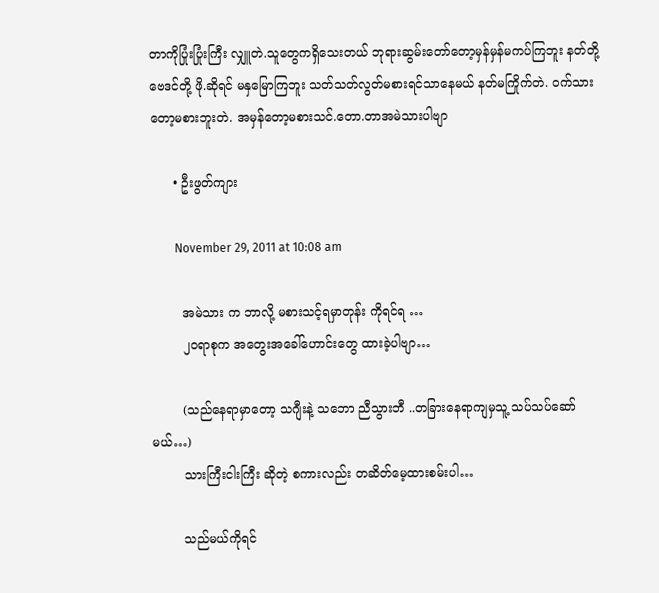တာကိုပြုံးပြုံးကြီး လျှူတဲ.သူတွေကရှိသေးတယ် ဘုရားဆွမ်းတော်တော့မှန်မှန်မကပ်ကြဘူး နတ်တို့ဗေဒင်တို့ ဖို.ဆိုရင် မနှမြောကြဘူး သတ်သတ်လွတ်မစားရင်သာနေမယ် နတ်မကြိုက်တဲ. ဝက်သားတော့မစားဘူးတဲ. အမှန်တော့မစားသင်.တော.တာအမဲသားပါဗျာ

      • ဦးဖွတ်ကျား

        November 29, 2011 at 10:08 am

        အမဲသား က ဘာလို့ မစားသင့်ရမှာတုန်း ကိုရင်ရ …
        ၂ဝရာစုက အတွေးအခေါ်ဟောင်းတွေ ထားခဲ့ပါဗျာ…

        (သည်နေရာမှာတော့ သဂျီးနဲ့ သဘော ညီသွားဘီ ..တခြားနေရာကျမှသူ့ သပ်သပ်ဆော်မယ်…)
        သားကြီးငါးကြီး ဆိုတဲ့ စကားလည်း တဆိတ်မေ့ထားစမ်းပါ…

        သည်မယ်ကိုရင်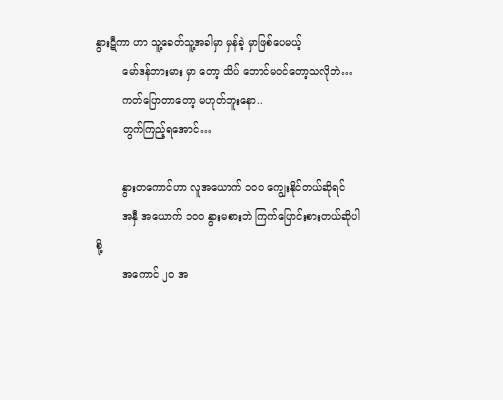နွားဋီကာ ဟာ သူ့ခေတ်သူ့အခါမှာ မှန်ခဲ့ မှာဖြစ်ပေမယ့်
        မော်ဒန်ဘားမား မှာ တော့ သိပ် ဘောင်မဝင်တော့သလိုဘဲ…
        ကတ်ပြောတာတော့ မဟုတ်ဘူးနော..
        တွက်ကြည့်ရအောင်…

        နွားတကောင်ဟာ လူအယောက် ၁၀ဝ ကျွေးနိုင်တယ်ဆိုရင်
        အနှီ အယောက် ၁၀ဝ နွားမစားဘဲ ကြက်ပြောင်းစားတယ်ဆိုပါစို့
        အကောင် ၂ဝ အ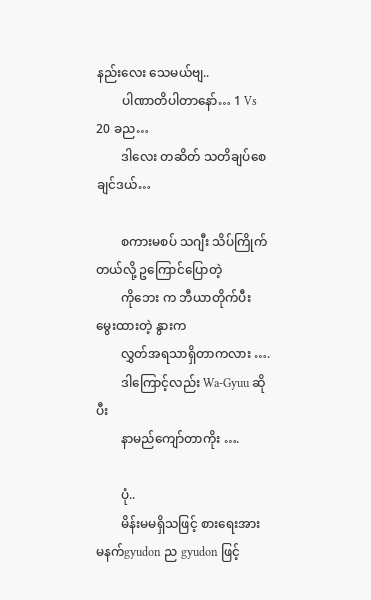နည်းလေး သေမယ်ဗျ..
        ပါဏာတိပါတာနော်… 1 Vs 20 ခည…
        ဒါလေး တဆိတ် သတိချပ်စေချင်ဒယ်…

        စကားမစပ် သဂျီး သိပ်ကြိုက်တယ်လို့ ဥကြောင်ပြောတဲ့
        ကိုဘေး က ဘီယာတိုက်ပီးမွေးထားတဲ့ နွားက
        လွှတ်အရသာရှိတာကလား ….
        ဒါကြောင့်လည်း Wa-Gyuu ဆိုပီး
        နာမည်ကျော်တာကိုး ….

        ပုံ..
        မိန်းမမရှိသဖြင့် စားရေးအား မနက်gyudon ည gyudon ဖြင့်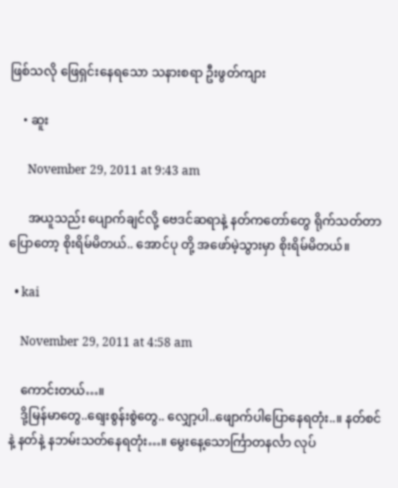ဖြစ်သလို ဖြေရှင်းနေရသော သနားစရာ ဦးဖွတ်ကျား

    • ဆူး

      November 29, 2011 at 9:43 am

      အယူသည်း ပျောက်ချင်လို့ ဗေဒင်ဆရာနဲ့ နတ်ကတော်တွေ ရိုက်သတ်တာ ပြောတော့ စိုးရိမ်မိတယ်.. အောင်ပု တို့ အဖော်မဲ့သွားမှာ စိုးရိမ်မိတယ်။

  • kai

    November 29, 2011 at 4:58 am

    ကောင်းတယ်…။
    ဒို့မြန်မာတွေ..ရျေးစွန်းစွဲတွေ.. လျှော့ပါ..ဖျောက်ပါပြောနေရတုံး..။ နတ်စင်နဲ့ နတ်နဲ့ နဘမ်းသတ်နေရတုံး…။ မွေးနေ့သောင်္ကြာတနင်္လာ လုပ်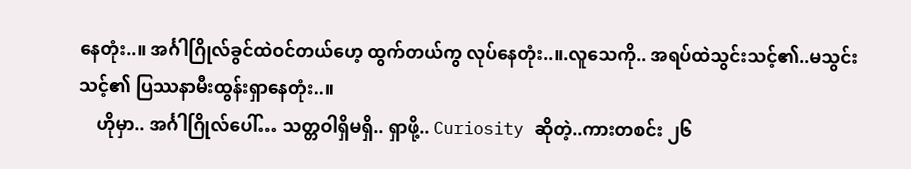နေတုံး..။ အင်္ဂါဂြိုလ်ခွင်ထဲဝင်တယ်ဟေ့ ထွက်တယ်ကွ လုပ်နေတုံး..။.လူသေကို.. အရပ်ထဲသွင်းသင့်၏..မသွင်းသင့်၏ ပြဿနာမီးထွန်းရှာနေတုံး..။
    ဟိုမှာ.. အင်္ဂါဂြိုလ်ပေါ်… သတ္တဝါရှိမရှိ.. ရှာဖို့.. Curiosity ဆိုတဲ့..ကားတစင်း ၂၆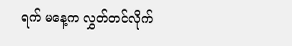ရက် မနေ့က လွှတ်တင်လိုက်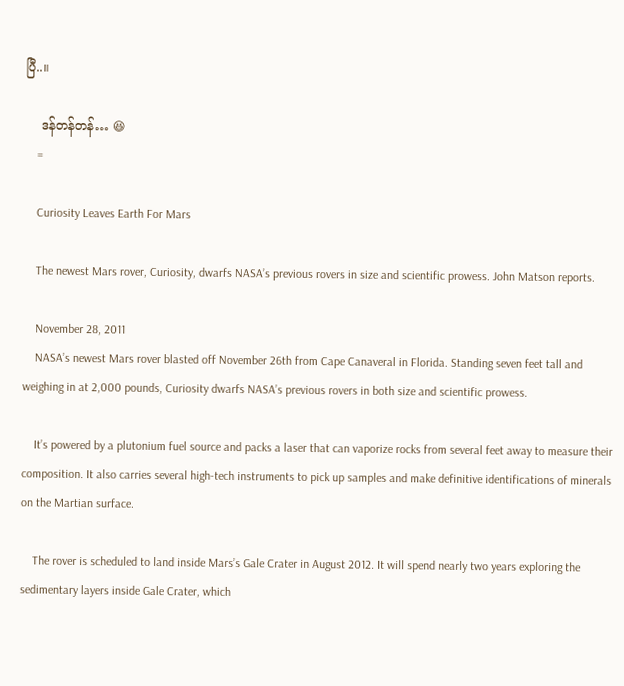ပြီ..။

    ဒန်တန်တန်… 😆
    =

    Curiosity Leaves Earth For Mars

    The newest Mars rover, Curiosity, dwarfs NASA’s previous rovers in size and scientific prowess. John Matson reports.

    November 28, 2011
    NASA’s newest Mars rover blasted off November 26th from Cape Canaveral in Florida. Standing seven feet tall and weighing in at 2,000 pounds, Curiosity dwarfs NASA’s previous rovers in both size and scientific prowess.

    It’s powered by a plutonium fuel source and packs a laser that can vaporize rocks from several feet away to measure their composition. It also carries several high-tech instruments to pick up samples and make definitive identifications of minerals on the Martian surface.

    The rover is scheduled to land inside Mars’s Gale Crater in August 2012. It will spend nearly two years exploring the sedimentary layers inside Gale Crater, which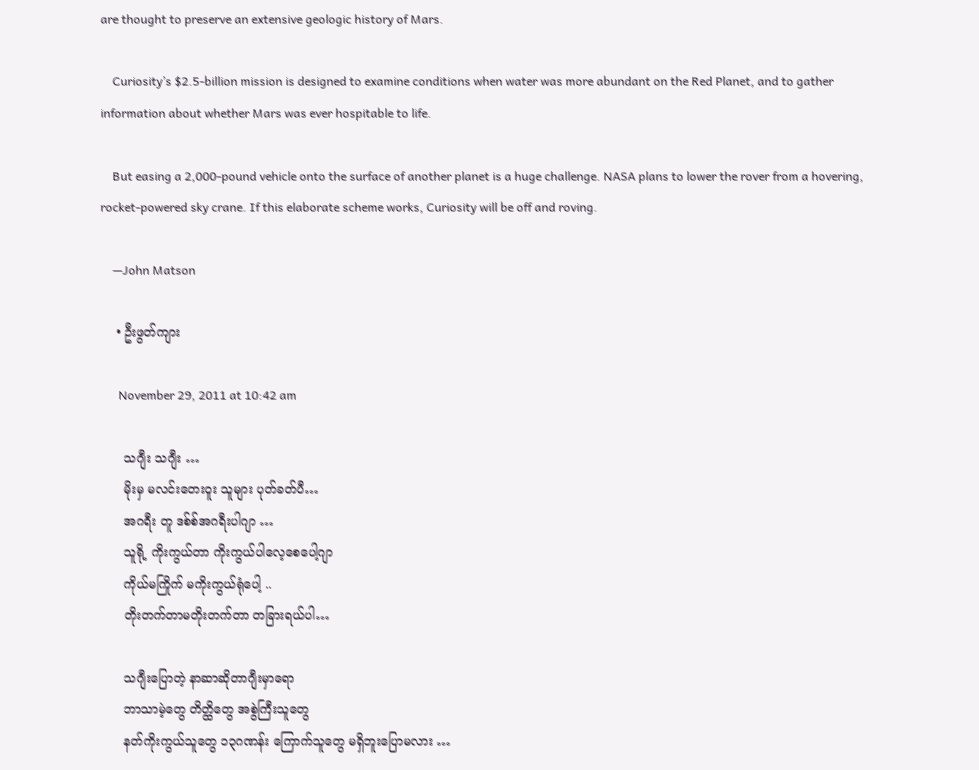are thought to preserve an extensive geologic history of Mars.

    Curiosity’s $2.5-billion mission is designed to examine conditions when water was more abundant on the Red Planet, and to gather information about whether Mars was ever hospitable to life.

    But easing a 2,000-pound vehicle onto the surface of another planet is a huge challenge. NASA plans to lower the rover from a hovering, rocket-powered sky crane. If this elaborate scheme works, Curiosity will be off and roving.

    —John Matson

    • ဦးဖွတ်ကျား

      November 29, 2011 at 10:42 am

      သဂျီး သဂျီး …
      မိုးမှ မလင်းတေးဝူး သူများ ပုတ်ခတ်ပီ…
      အဂရီး တူ ဒစ်စ်အဂရီးပါဂျာ …
      သူရို့ ကိုးကွယ်တာ ကိုးကွယ်ပါလေ့စေပေါ့ဂျာ
      ကိုယ်မကြိုက် မကိုးကွယ်ရုံပေါ့ ..
      တိုးတက်တာမတိုးတက်တာ တခြားရယ်ပါ…

      သဂျီးပြောတဲ့ နာဆာဆိုတာဂျီးမှာရော
      ဘာသာမဲ့တွေ တိတ္ထိတွေ အစွဲကြီးသူတွေ
      နတ်ကိုးကွယ်သူတွေ ၁၃ဂဏန်း ကြောက်သူတွေ မရှိဘူးပြောမလား …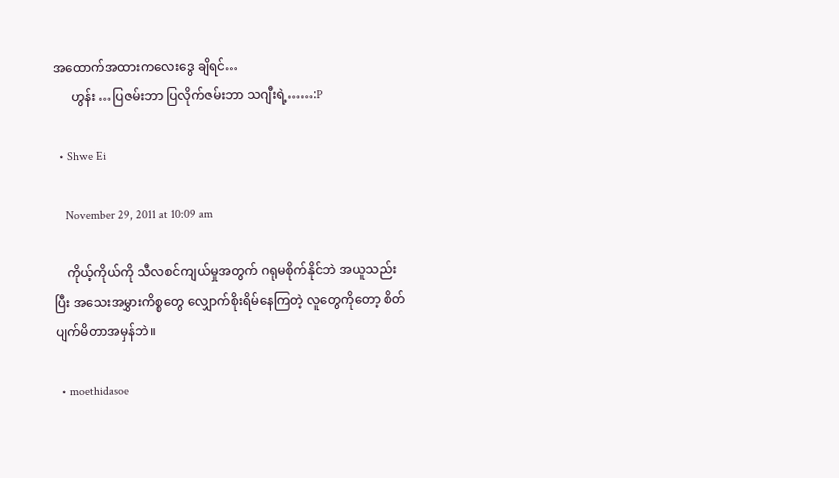အထောက်အထားကလေးဒွေ ချိရင်…
      ဟွန်း …ပြဇမ်းဘာ ပြလိုက်ဇမ်းဘာ သဂျီးရဲ့……:P

  • Shwe Ei

    November 29, 2011 at 10:09 am

    ကိုယ့်ကိုယ်ကို သီလစင်ကျယ်မှုအတွက် ဂရုမစိုက်နိုင်ဘဲ အယူသည်းပြီး အသေးအမွှားကိစ္စတွေ လျှောက်စိုးရိမ်နေကြတဲ့ လူတွေကိုတော့ စိတ်ပျက်မိတာအမှန်ဘဲ။

  • moethidasoe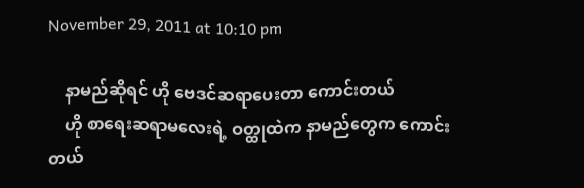November 29, 2011 at 10:10 pm

    နာမည်ဆိုရင် ဟို ဗေဒင်ဆရာပေးတာ ကောင်းတယ်
    ဟို စာရေးဆရာမလေးရဲ့ ဝတ္ထုထဲက နာမည်တွေက ကောင်းတယ်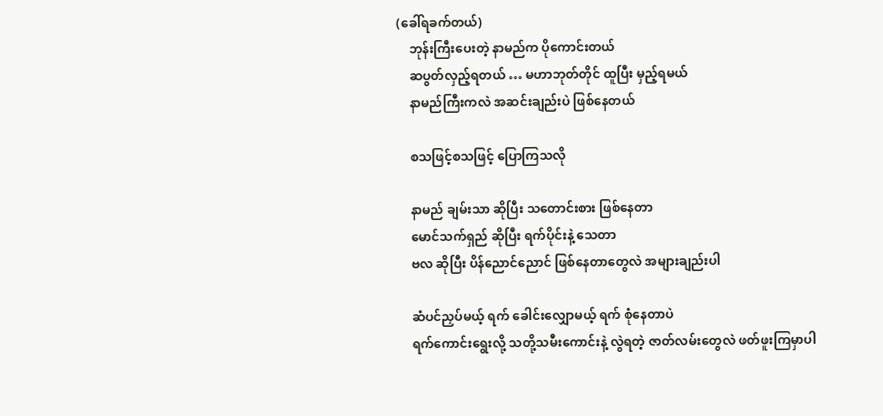(ခေါ်ရခက်တယ်)
    ဘုန်းကြီးပေးတဲ့ နာမည်က ပိုကောင်းတယ်
    ဆပွတ်လှည့်ရတယ် … မဟာဘုတ်တိုင် ထူပြီး မှည့်ရမယ်
    နာမည်ကြီးကလဲ အဆင်းချည်းပဲ ဖြစ်နေတယ်

    စသဖြင့်စသဖြင့် ပြောကြသလို

    နာမည် ချမ်းသာ ဆိုပြီး သတောင်းစား ဖြစ်နေတာ
    မောင်သက်ရှည် ဆိုပြီး ရက်ပိုင်းနဲ့ သေတာ
    ဗလ ဆိုပြီး ပိန်ညောင်ညောင် ဖြစ်နေတာတွေလဲ အများချည်းပါ

    ဆံပင်ညှပ်မယ့် ရက် ခေါင်းလျှောမယ့် ရက် စုံနေတာပဲ
    ရက်ကောင်းရွေးလို့ သတို့သမီးကောင်းနဲ့ လွဲရတဲ့ ဇာတ်လမ်းတွေလဲ ဖတ်ဖူးကြမှာပါ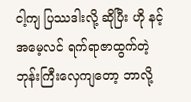ငါ့ကျ ပြဿဒါးလို့ ဆိုပြီး ဟို နင့်အမေ့လင် ရက်ရာဇာထွက်တဲ့ ဘုန်းကြီးလှေကျတော့ ဘာလို့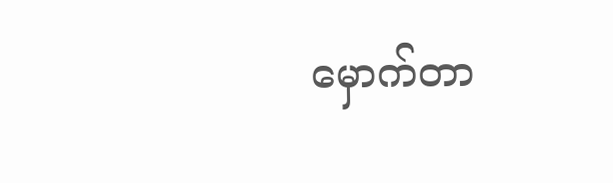မှောက်တာ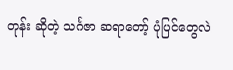တုန်း ဆိုတဲ့ သင်္ဂဇာ ဆရာတော့် ပုံပြင်တွေလဲ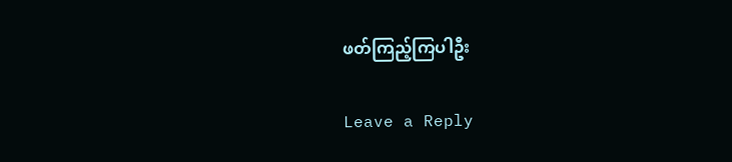ဖတ်ကြည့်ကြပါဦး

Leave a Reply